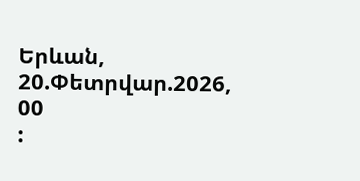Երևան, 20.Փետրվար.2026,
00
: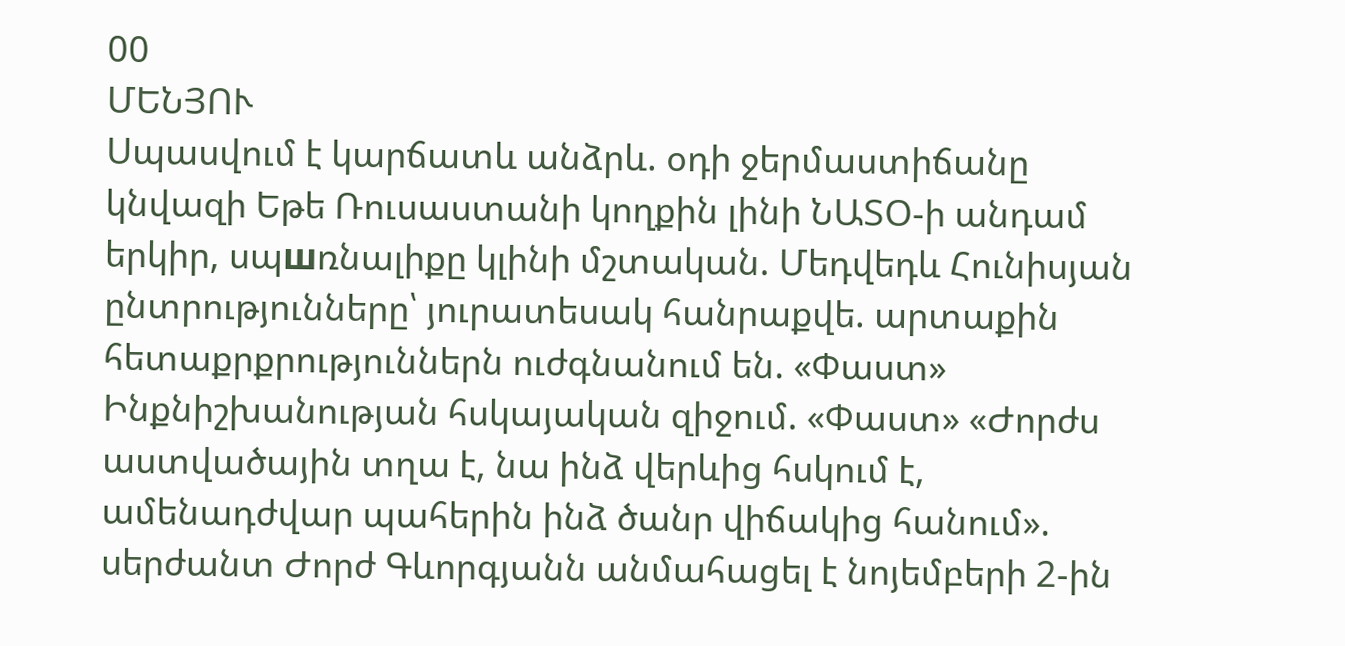00
ՄԵՆՅՈՒ
Սպասվում է կարճատև անձրև. օդի ջերմաստիճանը կնվազի Եթե Ռուսաստանի կողքին լինի ՆԱՏՕ-ի անդամ երկիր, սպшռնալիքը կլինի մշտական. Մեդվեդև Հունիսյան ընտրությունները՝ յուրատեսակ հանրաքվե. արտաքին հետաքրքրություններն ուժգնանում են. «Փաստ» Ինքնիշխանության հսկայական զիջում. «Փաստ» «Ժորժս աստվածային տղա է, նա ինձ վերևից հսկում է, ամենադժվար պահերին ինձ ծանր վիճակից հանում». սերժանտ Ժորժ Գևորգյանն անմահացել է նոյեմբերի 2-ին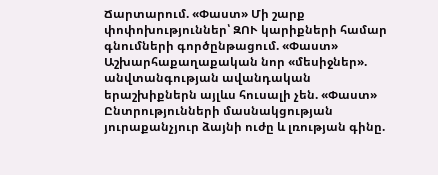Ճարտարում. «Փաստ» Մի շարք փոփոխություններ՝ ԶՈՒ կարիքների համար գնումների գործընթացում. «Փաստ» Աշխարհաքաղաքական նոր «մեսիջներ». անվտանգության ավանդական երաշխիքներն այլևս հուսալի չեն. «Փաստ» Ընտրությունների մասնակցության յուրաքանչյուր ձայնի ուժը և լռության գինը.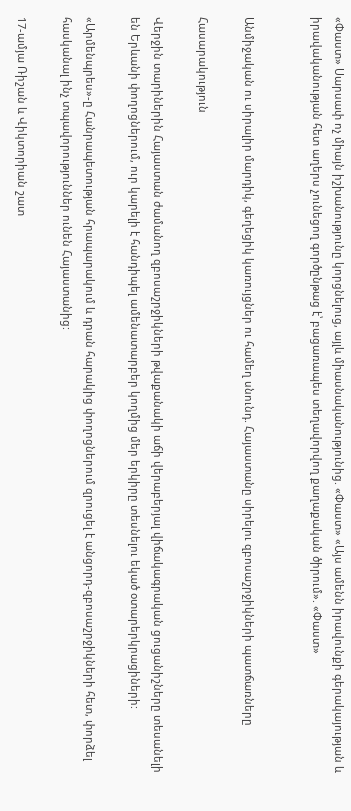«Փաստ» Սարսափ ոչ միայն իշխանությունը կորցնելուց, այլև միասնականությունից. «Փաստ» «Այս ամենն իրավունքի գերակայության և իրավականության հետ աղերս չունեցող գործընթաց է՝ բացառապես տեղավորվող քաղաքական ծիրում». «Փաստ»


Անմիջական ու սիրալիր մարդիկ, գեղեցիկ կառույցներ ու համեղ սնունդ. Հայաստանը սիրելու զբոսաշրջիկների պատճառները

Հասարակություն

Վերջին տարիներին Հայաստան ժամանող զբոսաշրջիկների թվաքանակի աճի վերաբերյալ վիճակագրական ցուցանիշները տեսանելի են Երևանի փողոցներում, ուր կարելի է հանդիպել ամենատարբեր կողմից մեր երկիրը տեսնելու եկած օտարերկրացիների:

«Արմենպրես»-ը Հանրապետության հրապարակում և դրան հարակից փողոցներում զրուցել է անցորդ-զբոսաշրջիկների հետ, փորձել հասկանալ ինչ տպավորություններ ունեն Հայաստանից:

17-ամյա Ռիշան և Վիկտորիան շատ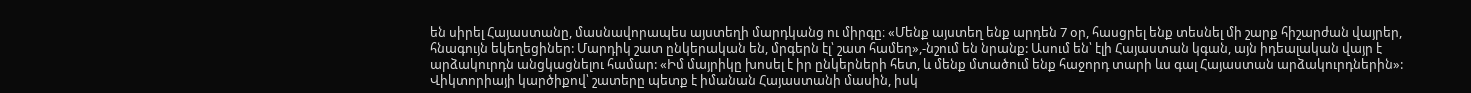են սիրել Հայաստանը, մասնավորապես այստեղի մարդկանց ու միրգը։ «Մենք այստեղ ենք արդեն 7 օր, հասցրել ենք տեսնել մի շարք հիշարժան վայրեր, հնագույն եկեղեցիներ: Մարդիկ շատ ընկերական են, մրգերն էլ՝ շատ համեղ»,-նշում են նրանք: Ասում են՝ էլի Հայաստան կգան, այն իդեալական վայր է արձակուրդն անցկացնելու համար: «Իմ մայրիկը խոսել է իր ընկերների հետ, և մենք մտածում ենք հաջորդ տարի ևս գալ Հայաստան արձակուրդներին»: Վիկտորիայի կարծիքով՝ շատերը պետք է իմանան Հայաստանի մասին, իսկ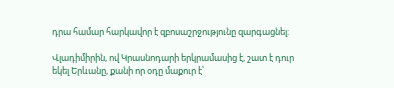դրա համար հարկավոր է զբոսաշրջությունը զարգացնել:

Վլադիմիրին, ով Կրասնոդարի երկրամասից է, շատ է դուր եկել Երևանը, քանի որ օդը մաքուր է՝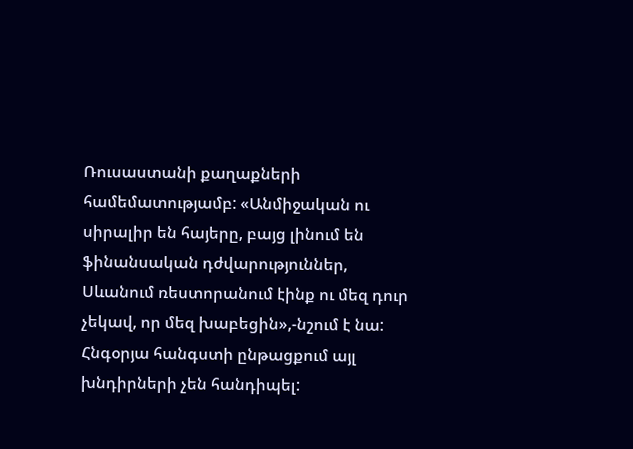Ռուսաստանի քաղաքների համեմատությամբ: «Անմիջական ու սիրալիր են հայերը, բայց լինում են ֆինանսական դժվարություններ, Սևանում ռեստորանում էինք ու մեզ դուր չեկավ, որ մեզ խաբեցին»,-նշում է նա: Հնգօրյա հանգստի ընթացքում այլ խնդիրների չեն հանդիպել: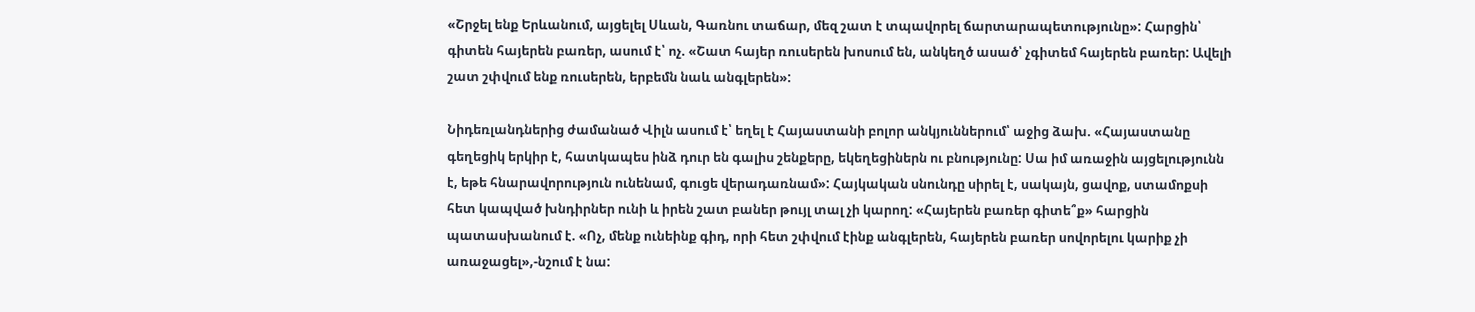«Շրջել ենք Երևանում, այցելել Սևան, Գառնու տաճար, մեզ շատ է տպավորել ճարտարապետությունը»: Հարցին՝ գիտեն հայերեն բառեր, ասում է՝ ոչ. «Շատ հայեր ռուսերեն խոսում են, անկեղծ ասած՝ չգիտեմ հայերեն բառեր: Ավելի շատ շփվում ենք ռուսերեն, երբեմն նաև անգլերեն»:

Նիդեռլանդներից ժամանած Վիլն ասում է՝ եղել է Հայաստանի բոլոր անկյուններում՝ աջից ձախ. «Հայաստանը գեղեցիկ երկիր է, հատկապես ինձ դուր են գալիս շենքերը, եկեղեցիներն ու բնությունը: Սա իմ առաջին այցելությունն է, եթե հնարավորություն ունենամ, գուցե վերադառնամ»: Հայկական սնունդը սիրել է, սակայն, ցավոք, ստամոքսի հետ կապված խնդիրներ ունի և իրեն շատ բաներ թույլ տալ չի կարող: «Հայերեն բառեր գիտե՞ք» հարցին պատասխանում է. «Ոչ, մենք ունեինք գիդ, որի հետ շփվում էինք անգլերեն, հայերեն բառեր սովորելու կարիք չի առաջացել»,-նշում է նա: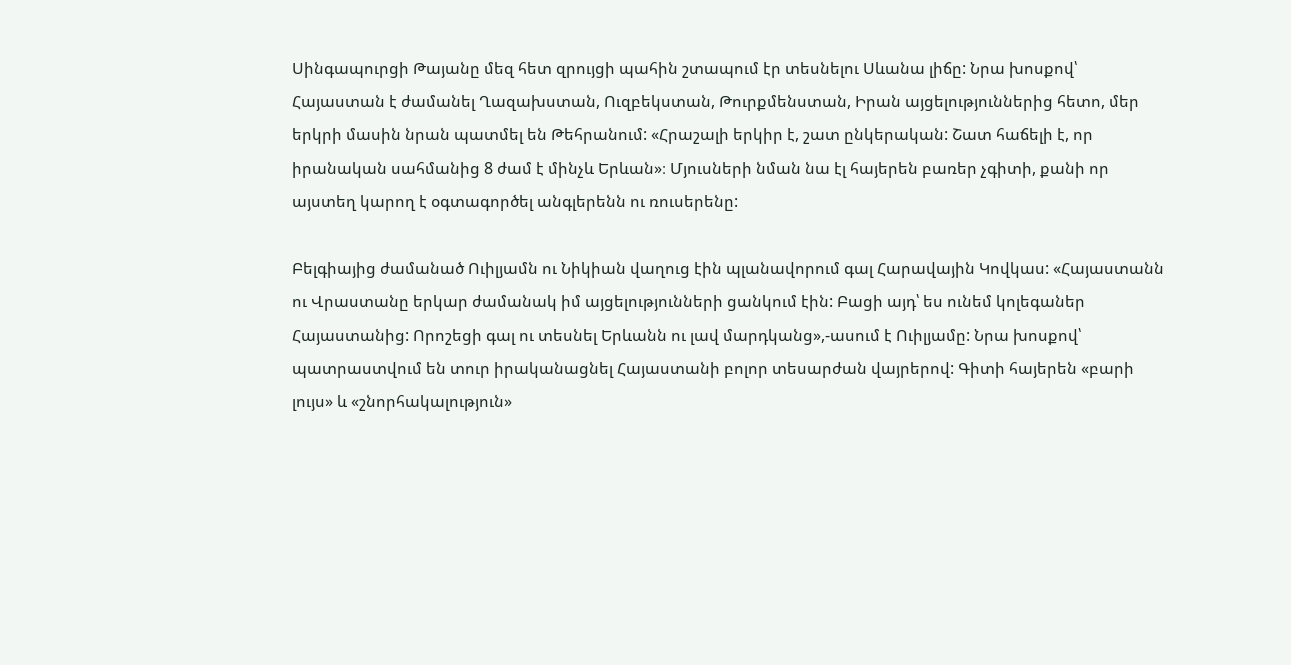Սինգապուրցի Թայանը մեզ հետ զրույցի պահին շտապում էր տեսնելու Սևանա լիճը: Նրա խոսքով՝ Հայաստան է ժամանել Ղազախստան, Ուզբեկստան, Թուրքմենստան, Իրան այցելություններից հետո, մեր երկրի մասին նրան պատմել են Թեհրանում: «Հրաշալի երկիր է, շատ ընկերական: Շատ հաճելի է, որ իրանական սահմանից 8 ժամ է մինչև Երևան»։ Մյուսների նման նա էլ հայերեն բառեր չգիտի, քանի որ այստեղ կարող է օգտագործել անգլերենն ու ռուսերենը:

Բելգիայից ժամանած Ուիլյամն ու Նիկիան վաղուց էին պլանավորում գալ Հարավային Կովկաս: «Հայաստանն ու Վրաստանը երկար ժամանակ իմ այցելությունների ցանկում էին: Բացի այդ՝ ես ունեմ կոլեգաներ Հայաստանից: Որոշեցի գալ ու տեսնել Երևանն ու լավ մարդկանց»,-ասում է Ուիլյամը: Նրա խոսքով՝ պատրաստվում են տուր իրականացնել Հայաստանի բոլոր տեսարժան վայրերով: Գիտի հայերեն «բարի լույս» և «շնորհակալություն»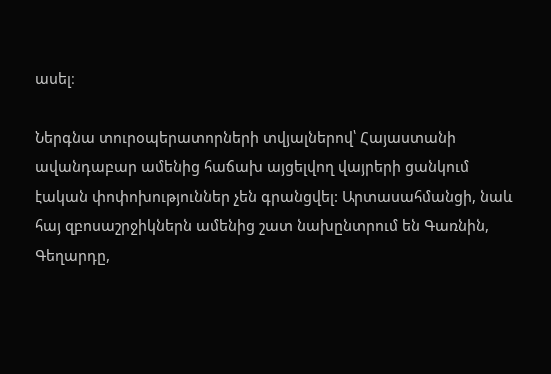ասել։

Ներգնա տուրօպերատորների տվյալներով՝ Հայաստանի ավանդաբար ամենից հաճախ այցելվող վայրերի ցանկում էական փոփոխություններ չեն գրանցվել: Արտասահմանցի, նաև հայ զբոսաշրջիկներն ամենից շատ նախընտրում են Գառնին, Գեղարդը,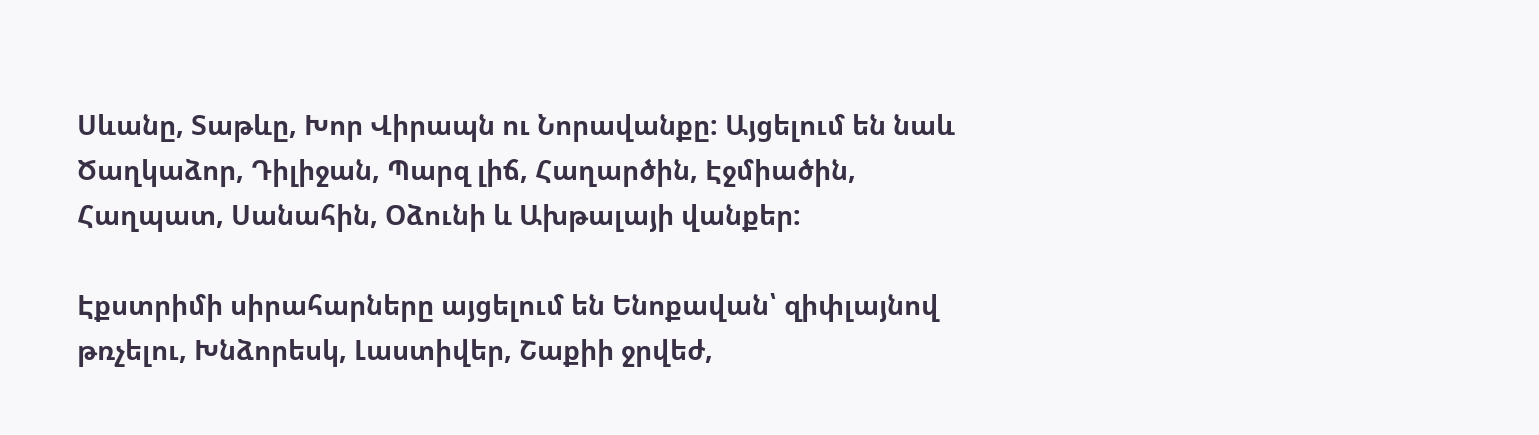Սևանը, Տաթևը, Խոր Վիրապն ու Նորավանքը: Այցելում են նաև Ծաղկաձոր, Դիլիջան, Պարզ լիճ, Հաղարծին, Էջմիածին, Հաղպատ, Սանահին, Օձունի և Ախթալայի վանքեր:

Էքստրիմի սիրահարները այցելում են Ենոքավան՝ զիփլայնով թռչելու, Խնձորեսկ, Լաստիվեր, Շաքիի ջրվեժ,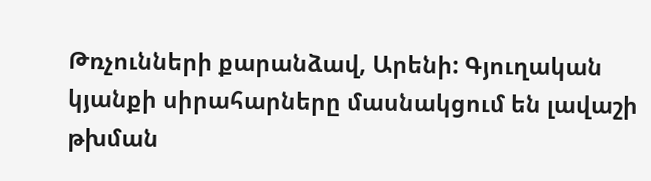Թռչունների քարանձավ, Արենի: Գյուղական կյանքի սիրահարները մասնակցում են լավաշի թխման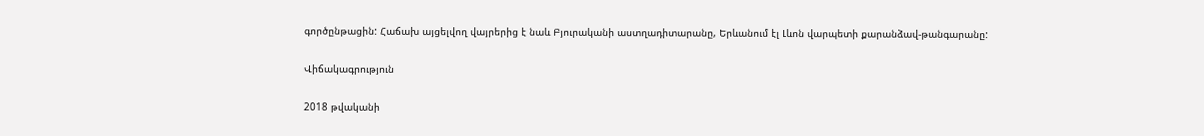գործընթացին: Հաճախ այցելվող վայրերից է նաև Բյուրականի աստղադիտարանը, Երևանում էլ Լևոն վարպետի քարանձավ-թանգարանը:

Վիճակագրություն

2018 թվականի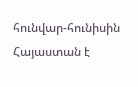հունվար-հունիսին Հայաստան է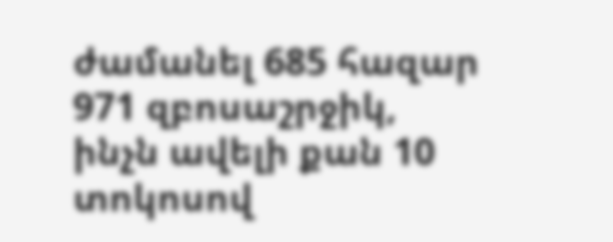ժամանել 685 հազար 971 զբոսաշրջիկ, ինչն ավելի քան 10 տոկոսով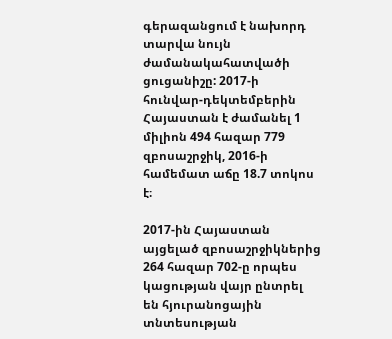գերազանցում է նախորդ տարվա նույն ժամանակահատվածի ցուցանիշը: 2017-ի հունվար-դեկտեմբերին Հայաստան է ժամանել 1 միլիոն 494 հազար 779 զբոսաշրջիկ, 2016-ի համեմատ աճը 18.7 տոկոս է։

2017-ին Հայաստան այցելած զբոսաշրջիկներից 264 հազար 702-ը որպես կացության վայր ընտրել են հյուրանոցային տնտեսության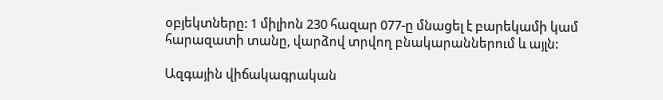օբյեկտները: 1 միլիոն 230 հազար 077-ը մնացել է բարեկամի կամ հարազատի տանը, վարձով տրվող բնակարաններում և այլն:

Ազգային վիճակագրական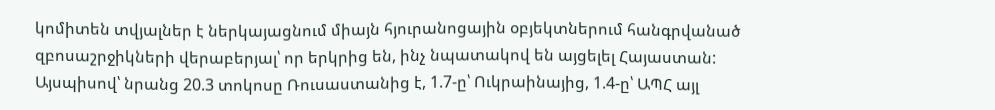կոմիտեն տվյալներ է ներկայացնում միայն հյուրանոցային օբյեկտներում հանգրվանած զբոսաշրջիկների վերաբերյալ՝ որ երկրից են, ինչ նպատակով են այցելել Հայաստան: Այսպիսով՝ նրանց 20.3 տոկոսը Ռուսաստանից է, 1.7-ը՝ Ուկրաինայից, 1.4-ը՝ ԱՊՀ այլ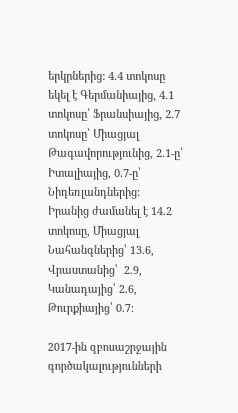երկրներից: 4.4 տոկոսը եկել է Գերմանիայից, 4.1 տոկոսը՝ Ֆրանսիայից, 2.7 տոկոսը՝ Միացյալ Թագավորությունից, 2.1-ը՝ Իտալիայից, 0.7-ը՝ Նիդեռլանդներից: Իրանից ժամանել է 14.2 տոկոսը, Միացյալ Նահանգներից՝ 13.6, Վրաստանից՝  2.9, Կանադայից՝ 2.6, Թուրքիայից՝ 0.7:

2017-ին զբոսաշրջային գործակալությունների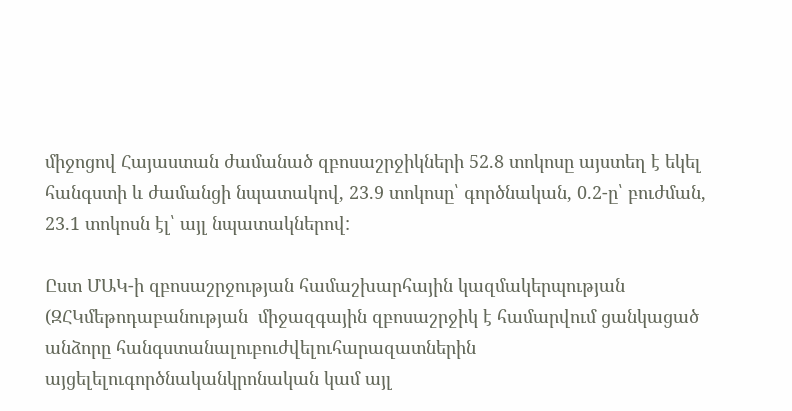միջոցով Հայաստան ժամանած զբոսաշրջիկների 52.8 տոկոսը այստեղ է եկել հանգստի և ժամանցի նպատակով, 23.9 տոկոսը՝ գործնական, 0.2-ը՝ բուժման, 23.1 տոկոսն էլ՝ այլ նպատակներով:

Ըստ ՄԱԿ-ի զբոսաշրջության համաշխարհային կազմակերպության (ԶՀԿմեթոդաբանության  միջազգային զբոսաշրջիկ է համարվում ցանկացած անձորը հանգստանալուբուժվելուհարազատներին այցելելուգործնականկրոնական կամ այլ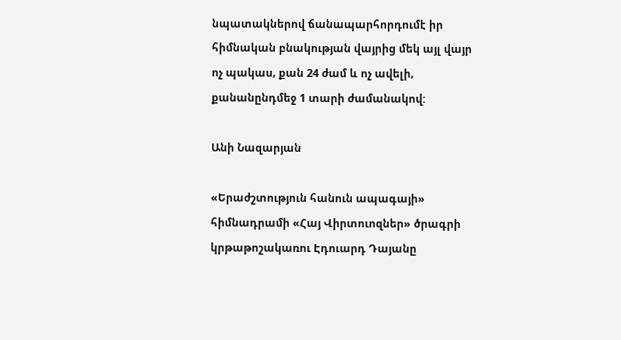նպատակներով ճանապարհորդումէ իր հիմնական բնակության վայրից մեկ այլ վայր ոչ պակաս, քան 24 ժամ և ոչ ավելի, քանանընդմեջ 1 տարի ժամանակով:

Անի Նազարյան

«Երաժշտություն հանուն ապագայի» հիմնադրամի «Հայ Վիրտուոզներ» ծրագրի կրթաթոշակառու Էդուարդ Դայանը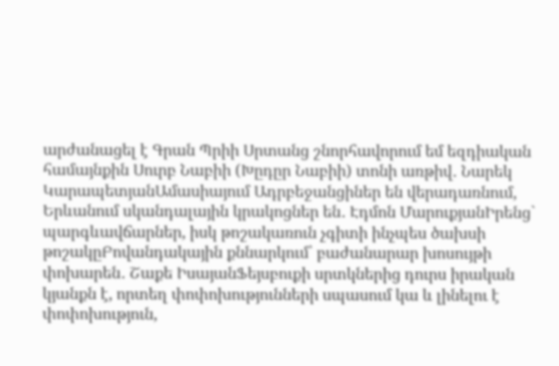արժանացել է Գրան Պրիի Սրտանց շնորհավորում եմ եզդիական համայնքին Սուրբ Նաբիի (Խըդըր Նաբիի) տոնի առթիվ․ Նարեկ ԿարապետյանԱմասիայում Ադրբեջանցիներ են վերադառնում, Երևանում սկանդալային կրակոցներ են․ Էդմոն ՄարուքյանԻրենց` պարգևավճարներ, իսկ թոշակառուն չգիտի ինչպես ծախսի թոշակըԲովանդակային քննարկում՝ բաժանարար խոսույթի փոխարեն․ Շաքե ԻսայանՖեյսբուքի սրտկներից դուրս իրական կյանքն է, որտեղ փոփոխությունների սպասում կա և լինելու է փոփոխություն,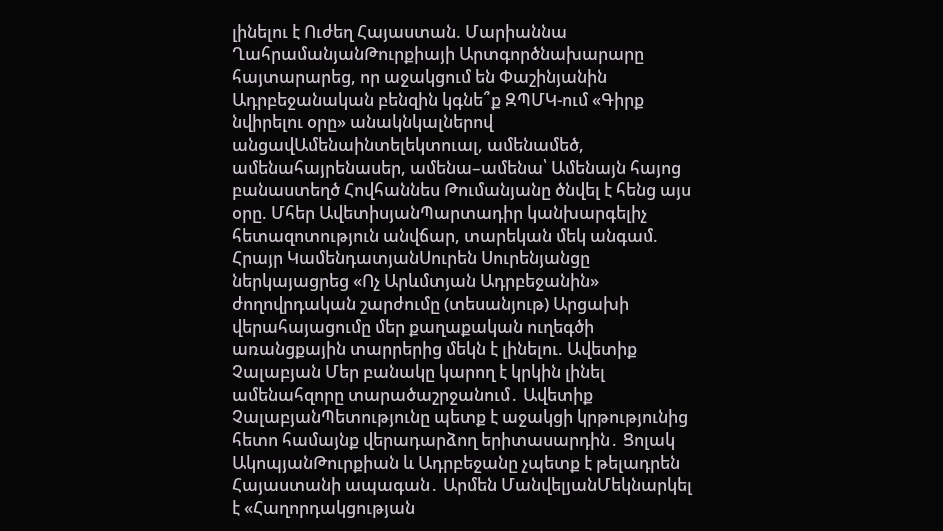լինելու է Ուժեղ Հայաստան. Մարիաննա ՂահրամանյանԹուրքիայի Արտգործնախարարը հայտարարեց, որ աջակցում են Փաշինյանին Ադրբեջանական բենզին կգնե՞ք ԶՊՄԿ-ում «Գիրք նվիրելու օրը» անակնկալներով անցավԱմենաինտելեկտուալ, ամենամեծ, ամենահայրենասեր, ամենա–ամենա՝ Ամենայն հայոց բանաստեղծ Հովհաննես Թումանյանը ծնվել է հենց այս օրը. Մհեր ԱվետիսյանՊարտադիր կանխարգելիչ հետազոտություն անվճար, տարեկան մեկ անգամ. Հրայր ԿամենդատյանՍուրեն Սուրենյանցը ներկայացրեց «Ոչ Արևմտյան Ադրբեջանին» ժողովրդական շարժումը (տեսանյութ) Արցախի վերահայացումը մեր քաղաքական ուղեգծի առանցքային տարրերից մեկն է լինելու. Ավետիք Չալաբյան Մեր բանակը կարող է կրկին լինել ամենահզորը տարածաշրջանում․ Ավետիք ՉալաբյանՊետությունը պետք է աջակցի կրթությունից հետո համայնք վերադարձող երիտասարդին․ Ցոլակ ԱկոպյանԹուրքիան և Ադրբեջանը չպետք է թելադրեն Հայաստանի ապագան․ Արմեն ՄանվելյանՄեկնարկել է «Հաղորդակցության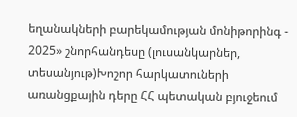եղանակների բարեկամության մոնիթորինգ - 2025» շնորհանդեսը (լուսանկարներ, տեսանյութ)Խոշոր հարկատուների առանցքային դերը ՀՀ պետական բյուջեում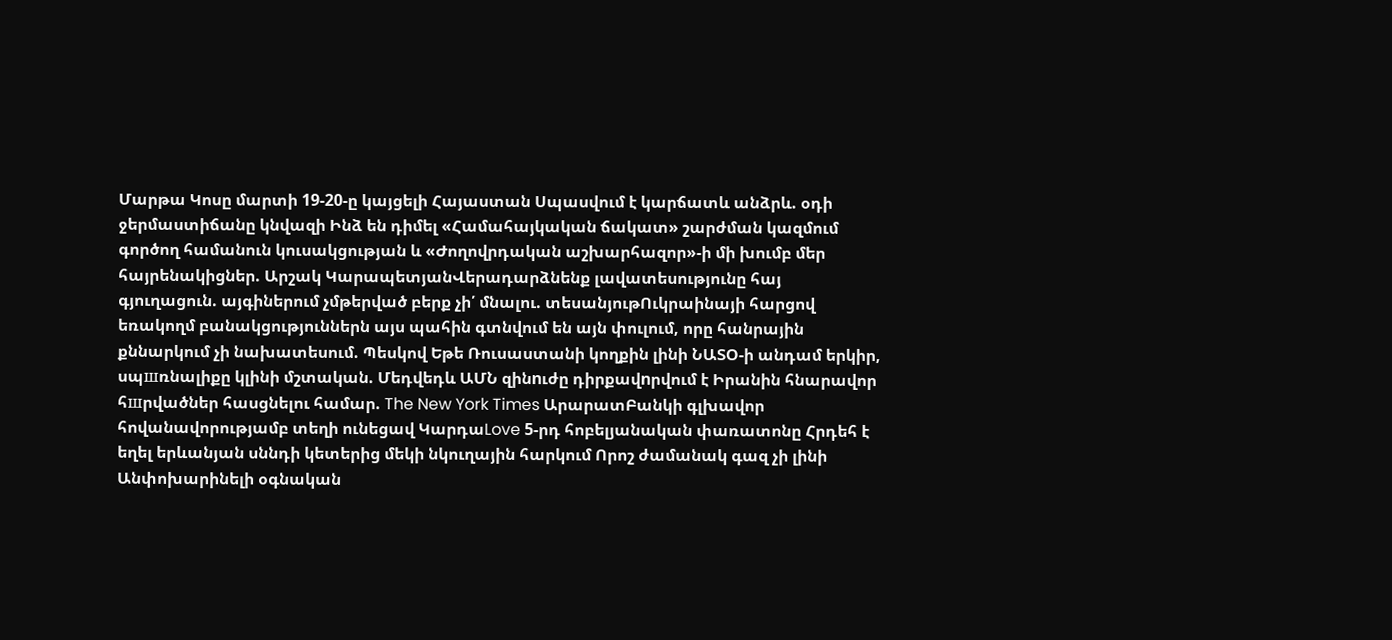Մարթա Կոսը մարտի 19-20-ը կայցելի Հայաստան Սպասվում է կարճատև անձրև. օդի ջերմաստիճանը կնվազի Ինձ են դիմել «Համահայկական ճակատ» շարժման կազմում գործող համանուն կուսակցության և «Ժողովրդական աշխարհազոր»-ի մի խումբ մեր հայրենակիցներ. Արշակ ԿարապետյանՎերադարձնենք լավատեսությունը հայ գյուղացուն. այգիներում չմթերված բերք չի՛ մնալու. տեսանյութՈւկրաինայի հարցով եռակողմ բանակցություններն այս պահին գտնվում են այն փուլում, որը հանրային քննարկում չի նախատեսում. Պեսկով Եթե Ռուսաստանի կողքին լինի ՆԱՏՕ-ի անդամ երկիր, սպшռնալիքը կլինի մշտական. Մեդվեդև ԱՄՆ զինnւժը դիրքավnրվում է Իրանին հնարավոր հшրվածներ հասցնելու համար. The New York Times ԱրարատԲանկի գլխավոր հովանավորությամբ տեղի ունեցավ ԿարդաLove 5-րդ հոբելյանական փառատոնը Հրդեհ է եղել երևանյան սննդի կետերից մեկի նկուղային հարկում Որոշ ժամանակ գազ չի լինի Անփոխարինելի օգնական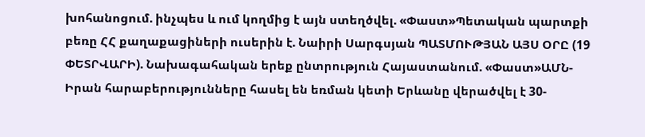խոհանոցում. ինչպես և ում կողմից է այն ստեղծվել. «Փաստ»Պետական պարտքի բեռը ՀՀ քաղաքացիների ուսերին է. Նաիրի Սարգսյան ՊԱՏՄՈՒԹՅԱՆ ԱՅՍ ՕՐԸ (19 ՓԵՏՐՎԱՐԻ). Նախագահական երեք ընտրություն Հայաստանում. «Փաստ»ԱՄՆ-Իրան հարաբերությունները հասել են եռման կետի Երևանը վերածվել է 30-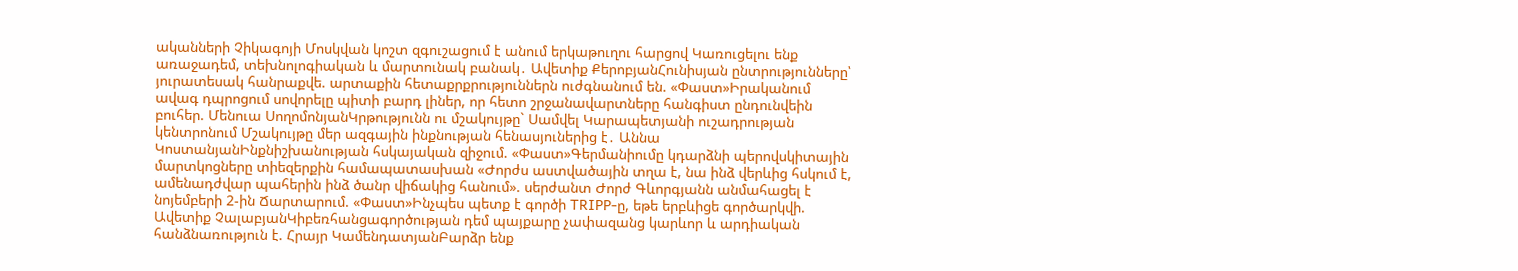ականների Չիկագոյի Մոսկվան կոշտ զգուշացում է անում երկաթուղու հարցով Կառուցելու ենք առաջադեմ, տեխնոլոգիական և մարտունակ բանակ․ Ավետիք ՔերոբյանՀունիսյան ընտրությունները՝ յուրատեսակ հանրաքվե. արտաքին հետաքրքրություններն ուժգնանում են. «Փաստ»Իրականում ավագ դպրոցում սովորելը պիտի բարդ լիներ, որ հետո շրջանավարտները հանգիստ ընդունվեին բուհեր. Մենուա ՍողոմոնյանԿրթությունն ու մշակույթը` Սամվել Կարապետյանի ուշադրության կենտրոնում Մշակույթը մեր ազգային ինքնության հենասյուներից է․ Աննա ԿոստանյանԻնքնիշխանության հսկայական զիջում. «Փաստ»Գերմանիումը կդարձնի պերովսկիտային մարտկոցները տիեզերքին համապատասխան «Ժորժս աստվածային տղա է, նա ինձ վերևից հսկում է, ամենադժվար պահերին ինձ ծանր վիճակից հանում». սերժանտ Ժորժ Գևորգյանն անմահացել է նոյեմբերի 2-ին Ճարտարում. «Փաստ»Ինչպես պետք է գործի TRIPP-ը, եթե երբևիցե գործարկվի. Ավետիք ՉալաբյանԿիբեռհանցագործության դեմ պայքարը չափազանց կարևոր և արդիական հանձնառություն է. Հրայր ԿամենդատյանԲարձր ենք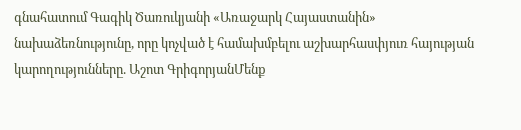գնահատում Գագիկ Ծառուկյանի «Առաջարկ Հայաստանին» նախաձեռնությունը, որը կոչված է համախմբելու աշխարհասփյուռ հայության կարողությունները. Աշոտ ԳրիգորյանՄենք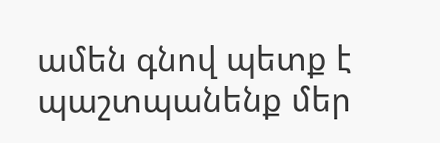ամեն գնով պետք է պաշտպանենք մեր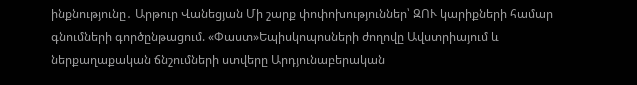ինքնությունը․ Արթուր Վանեցյան Մի շարք փոփոխություններ՝ ԶՈՒ կարիքների համար գնումների գործընթացում. «Փաստ»Եպիսկոպոսների ժողովը Ավստրիայում և ներքաղաքական ճնշումների ստվերը Արդյունաբերական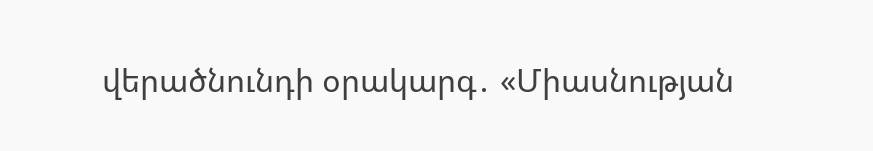վերածնունդի օրակարգ․ «Միասնության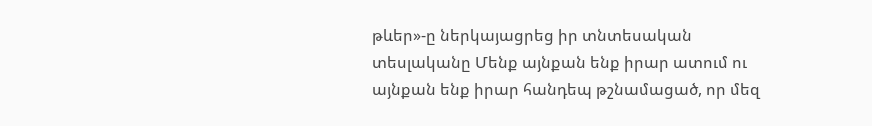թևեր»-ը ներկայացրեց իր տնտեսական տեսլականը Մենք այնքան ենք իրար ատում ու այնքան ենք իրար հանդեպ թշնամացած, որ մեզ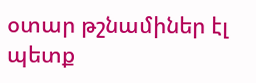օտար թշնամիներ էլ պետք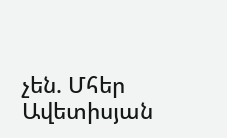չեն. Մհեր Ավետիսյան